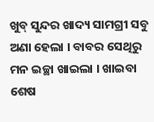ଖୁବ୍ ସୁନ୍ଦର ଖାଦ୍ୟ ସାମଗ୍ରୀ ସବୁ ଅଣା ହେଲା । ବାବର ସେଥିରୁ ମନ ଇଚ୍ଛା ଖାଇଲା । ଖାଇବା ଶେଷ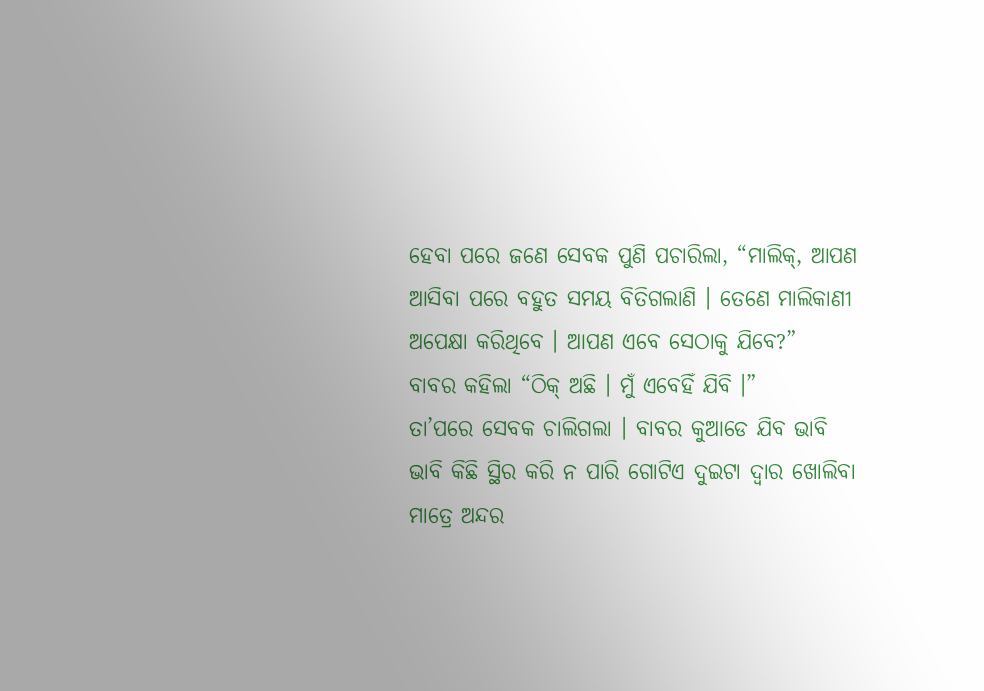ହେବା ପରେ ଜଣେ ସେବକ ପୁଣି ପଚାରିଲା, “ମାଲିକ୍, ଆପଣ ଆସିବା ପରେ ବହୁତ ସମୟ ବିତିଗଲାଣି । ତେଣେ ମାଲିକାଣୀ ଅପେକ୍ଷା କରିଥିବେ । ଆପଣ ଏବେ ସେଠାକୁ ଯିବେ?”
ବାବର କହିଲା “ଠିକ୍ ଅଛି । ମୁଁ ଏବେହିଁ ଯିବି ।”
ତା’ପରେ ସେବକ ଚାଲିଗଲା । ବାବର କୁଆଡେ ଯିବ ଭାବି ଭାବି କିଛି ସ୍ଥିର କରି ନ ପାରି ଗୋଟିଏ ଦୁଇଟା ଦ୍ୱାର ଖୋଲିବା ମାତ୍ରେ ଅନ୍ଦର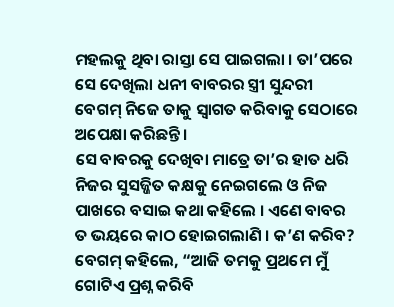ମହଲକୁ ଥିବା ରାସ୍ତା ସେ ପାଇଗଲା । ତା’ପରେ ସେ ଦେଖିଲା ଧନୀ ବାବରର ସ୍ତ୍ରୀ ସୁନ୍ଦରୀ ବେଗମ୍ ନିଜେ ତାକୁ ସ୍ୱାଗତ କରିବାକୁ ସେଠାରେ ଅପେକ୍ଷା କରିଛନ୍ତି ।
ସେ ବାବରକୁ ଦେଖିବା ମାତ୍ରେ ତା’ର ହାତ ଧରି ନିଜର ସୁସଜ୍ଜିତ କକ୍ଷକୁ ନେଇଗଲେ ଓ ନିଜ ପାଖରେ ବସାଇ କଥା କହିଲେ । ଏଣେ ବାବର ତ ଭୟରେ କାଠ ହୋଇଗଲାଣି । କ’ଣ କରିବ? ବେଗମ୍ କହିଲେ, “ଆଜି ତମକୁ ପ୍ରଥମେ ମୁଁ ଗୋଟିଏ ପ୍ରଶ୍ନ କରିବି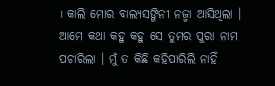। କାଲି ମୋର ବାଲ୍ୟସଙ୍ଗିନୀ ନଜ୍ମା ଆସିଥିଲା । ଆମେ କଥା କହୁ କହୁ ସେ ତୁମର ପୁରା ନାମ ପଚାରିଲା । ମୁଁ ତ କିଛି କହିପାରିଲି ନାହିଁ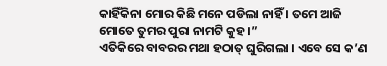କାହିଁକିନା ମୋର କିଛି ମନେ ପଡିଲା ନାହିଁ । ତମେ ଆଜି ମୋତେ ତୁମର ପୁରା ନାମଟି କୁହ ।”
ଏତିକିରେ ବାବରର ମଥା ହଠାତ୍ ଘୁରିଗଲା । ଏବେ ସେ କ’ଣ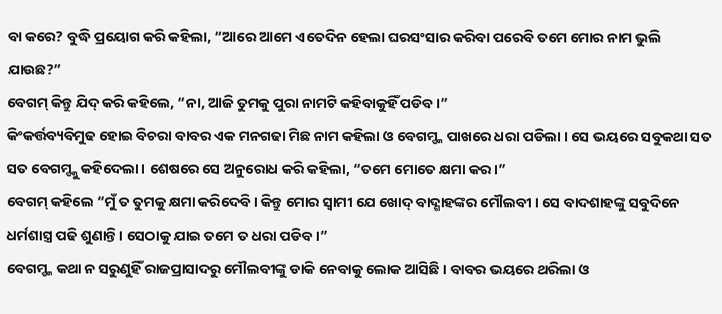ବା କରେ? ବୁଦ୍ଧି ପ୍ରୟୋଗ କରି କହିଲା, “ଆରେ ଆମେ ଏତେଦିନ ହେଲା ଘରସଂସାର କରିବା ପରେବି ତମେ ମୋର ନାମ ଭୁଲି ଯାଉଛ?”
ବେଗମ୍ କିନ୍ତୁ ଯିଦ୍ କରି କହିଲେ, “ନା, ଆଜି ତୁମକୁ ପୁରା ନାମଟି କହିବାକୁହିଁ ପଡିବ ।”
କିଂକର୍ତ୍ତବ୍ୟବିମୁଢ ହୋଇ ବିଚରା ବାବର ଏକ ମନଗଢା ମିଛ ନାମ କହିଲା ଓ ବେଗମ୍ଙ୍କ ପାଖରେ ଧରା ପଡିଲା । ସେ ଭୟରେ ସବୁକଥା ସତ ସତ ବେଗମ୍ଙ୍କୁ କହିଦେଲା । ଶେଷରେ ସେ ଅନୁରୋଧ କରି କହିଲା, “ତମେ ମୋତେ କ୍ଷମା କର ।”
ବେଗମ୍ କହିଲେ “ମୁଁ ତ ତୁମକୁ କ୍ଷମା କରିଦେବି । କିନ୍ତୁ ମୋର ସ୍ୱାମୀ ଯେ ଖୋଦ୍ ବାଦ୍ଶାହଙ୍କର ମୌଲବୀ । ସେ ବାଦଶାହଙ୍କୁ ସବୁଦିନେ ଧର୍ମଶାସ୍ତ୍ର ପଢି ଶୁଣାନ୍ତି । ସେଠାକୁ ଯାଇ ତମେ ତ ଧରା ପଡିବ ।”
ବେଗମ୍ଙ୍କ କଥା ନ ସରୁଣୁହିଁ ରାଜପ୍ରାସାଦରୁ ମୌଲବୀଙ୍କୁ ଡାକି ନେବାକୁ ଲୋକ ଆସିଛି । ବାବର ଭୟରେ ଥରିଲା ଓ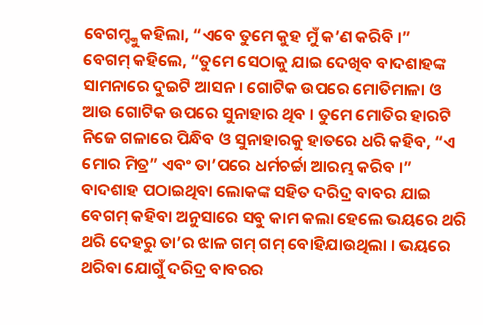ବେଗମ୍ଙ୍କୁ କହିଲା, “ଏବେ ତୁମେ କୁହ ମୁଁ କ’ଣ କରିବି ।”
ବେଗମ୍ କହିଲେ, “ତୁମେ ସେଠାକୁ ଯାଇ ଦେଖିବ ବାଦଶାହଙ୍କ ସାମନାରେ ଦୁଇଟି ଆସନ । ଗୋଟିକ ଉପରେ ମୋତିମାଳା ଓ ଆଉ ଗୋଟିକ ଉପରେ ସୁନାହାର ଥିବ । ତୁମେ ମୋତିର ହାରଟି ନିଜେ ଗଳାରେ ପିନ୍ଧିବ ଓ ସୁନାହାରକୁ ହାତରେ ଧରି କହିବ, “ଏ ମୋର ମିତ୍ର” ଏବଂ ତା’ପରେ ଧର୍ମଚର୍ଚ୍ଚା ଆରମ୍ଭ କରିବ ।”
ବାଦଶାହ ପଠାଇଥିବା ଲୋକଙ୍କ ସହିତ ଦରିଦ୍ର ବାବର ଯାଇ ବେଗମ୍ କହିବା ଅନୁସାରେ ସବୁ କାମ କଲା ହେଲେ ଭୟରେ ଥରି ଥରି ଦେହରୁ ତା’ର ଝାଳ ଗମ୍ ଗମ୍ ବୋହିଯାଉଥିଲା । ଭୟରେ ଥରିବା ଯୋଗୁଁ ଦରିଦ୍ର ବାବରର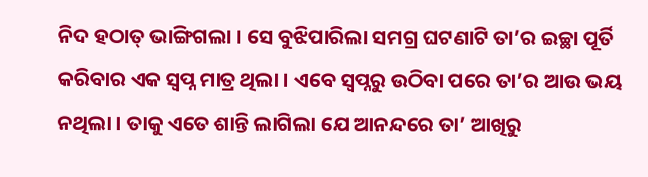ନିଦ ହଠାତ୍ ଭାଙ୍ଗିଗଲା । ସେ ବୁଝିପାରିଲା ସମଗ୍ର ଘଟଣାଟି ତା’ର ଇଚ୍ଛା ପୂର୍ତି କରିବାର ଏକ ସ୍ୱପ୍ନ ମାତ୍ର ଥିଲା । ଏବେ ସ୍ୱପ୍ନରୁ ଉଠିବା ପରେ ତା’ର ଆଉ ଭୟ ନଥିଲା । ତାକୁ ଏତେ ଶାନ୍ତି ଲାଗିଲା ଯେ ଆନନ୍ଦରେ ତା’ ଆଖିରୁ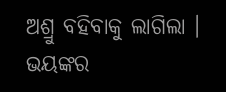ଅଶ୍ରୁ ବହିବାକୁ ଲାଗିଲା । ଭୟଙ୍କର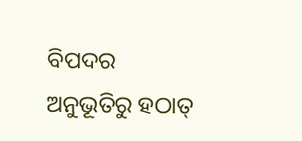ବିପଦର ଅନୁଭୂତିରୁ ହଠାତ୍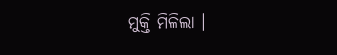ମୁକ୍ତି ମିଳିଲା ।